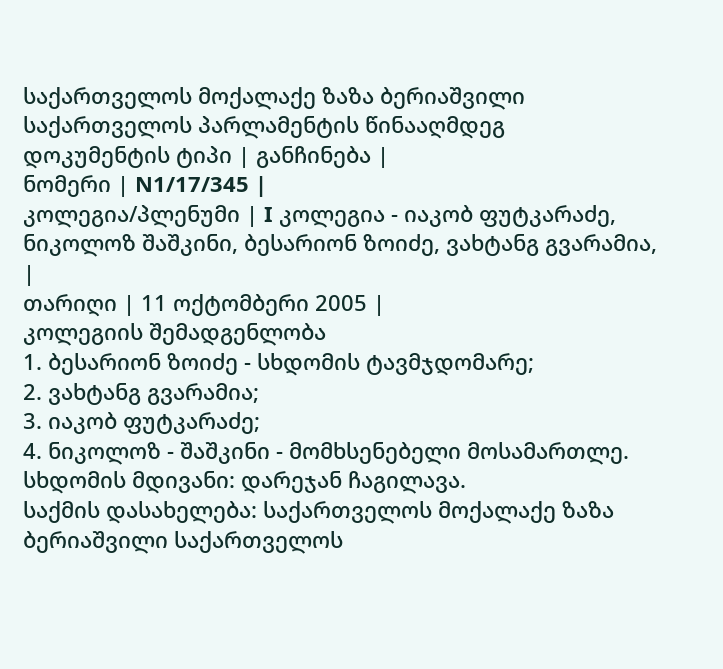საქართველოს მოქალაქე ზაზა ბერიაშვილი საქართველოს პარლამენტის წინააღმდეგ
დოკუმენტის ტიპი | განჩინება |
ნომერი | N1/17/345 |
კოლეგია/პლენუმი | I კოლეგია - იაკობ ფუტკარაძე, ნიკოლოზ შაშკინი, ბესარიონ ზოიძე, ვახტანგ გვარამია, |
თარიღი | 11 ოქტომბერი 2005 |
კოლეგიის შემადგენლობა
1. ბესარიონ ზოიძე - სხდომის ტავმჯდომარე;
2. ვახტანგ გვარამია;
3. იაკობ ფუტკარაძე;
4. ნიკოლოზ - შაშკინი - მომხსენებელი მოსამართლე.
სხდომის მდივანი: დარეჯან ჩაგილავა.
საქმის დასახელება: საქართველოს მოქალაქე ზაზა ბერიაშვილი საქართველოს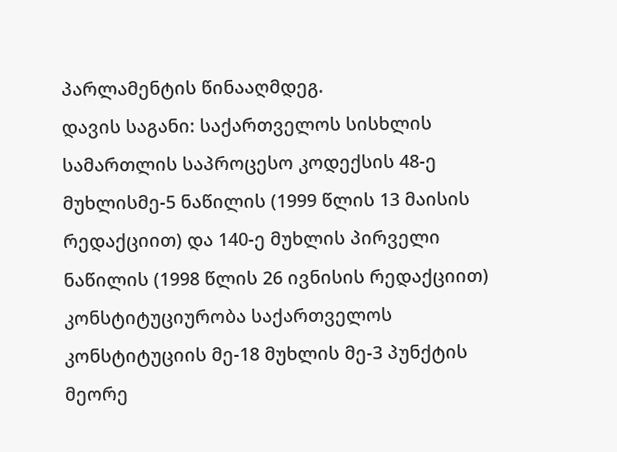პარლამენტის წინააღმდეგ.
დავის საგანი: საქართველოს სისხლის სამართლის საპროცესო კოდექსის 48-ე მუხლისმე-5 ნაწილის (1999 წლის 13 მაისის რედაქციით) და 140-ე მუხლის პირველი ნაწილის (1998 წლის 26 ივნისის რედაქციით) კონსტიტუციურობა საქართველოს კონსტიტუციის მე-18 მუხლის მე-3 პუნქტის მეორე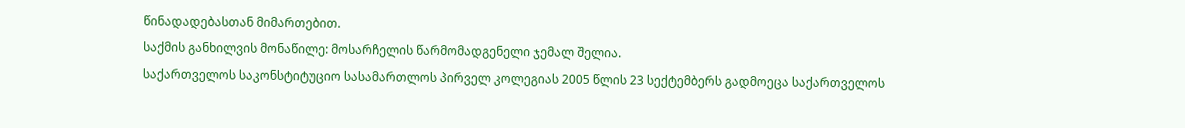წინადადებასთან მიმართებით.
საქმის განხილვის მონაწილე: მოსარჩელის წარმომადგენელი ჯემალ შელია.
საქართველოს საკონსტიტუციო სასამართლოს პირველ კოლეგიას 2005 წლის 23 სექტემბერს გადმოეცა საქართველოს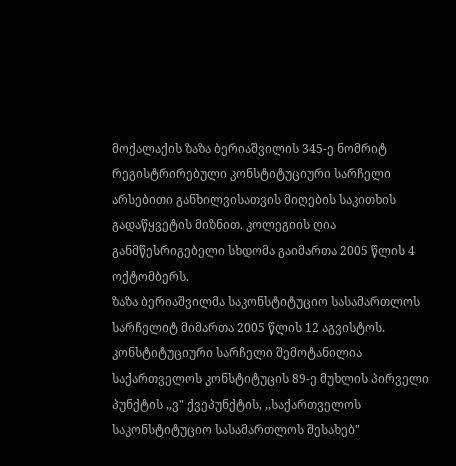მოქალაქის ზაზა ბერიაშვილის 345-ე ნომრიტ რეგისტრირებული კონსტიტუციური სარჩელი არსებითი განხილვისათვის მიღების საკითხის გადაწყვეტის მიზნით. კოლეგიის ღია განმწესრიგებელი სხდომა გაიმართა 2005 წლის 4 ოქტომბერს.
ზაზა ბერიაშვილმა საკონსტიტუციო სასამართლოს სარჩელიტ მიმართა 2005 წლის 12 აგვისტოს. კონსტიტუციური სარჩელი შემოტანილია საქართველოს კონსტიტუცის 89-ე მუხლის პირველი პუნქტის ,,ვ" ქვეპუნქტის, ,,საქართველოს საკონსტიტუციო სასამართლოს შესახებ"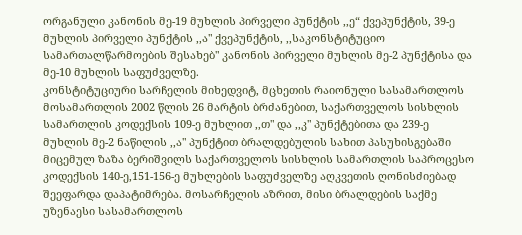ორგანული კანონის მე-19 მუხლის პირველი პუნქტის ,,ე“ ქვეპუნქტის, 39-ე მუხლის პირველი პუნქტის ,,ა" ქვეპუნქტის, ,,საკონსტიტუციო სამართალწარმოების შესახებ" კანონის პირველი მუხლის მე-2 პუნქტისა და მე-10 მუხლის საფუძველზე.
კონსტიტუციური სარჩელის მიხედვიტ, მცხეთის რაიონული სასამართლოს მოსამართლის 2002 წლის 26 მარტის ბრძანებით, საქართველოს სისხლის სამართლის კოდექსის 109-ე მუხლით ,,თ" და ,,კ" პუნქტებითა და 239-ე მუხლის მე-2 ნაწილის ,,ა" პუნქტით ბრალდებულის სახით პასუხისგებაში მიცემულ ზაზა ბერიშვილს საქართველოს სისხლის სამართლის საპროცესო კოდექსის 140-ე,151-156-ე მუხლების საფუძველზე აღკვეთის ღონისძიებად შეეფარდა დაპატიმრება. მოსარჩელის აზრით, მისი ბრალდების საქმე უზენაესი სასამართლოს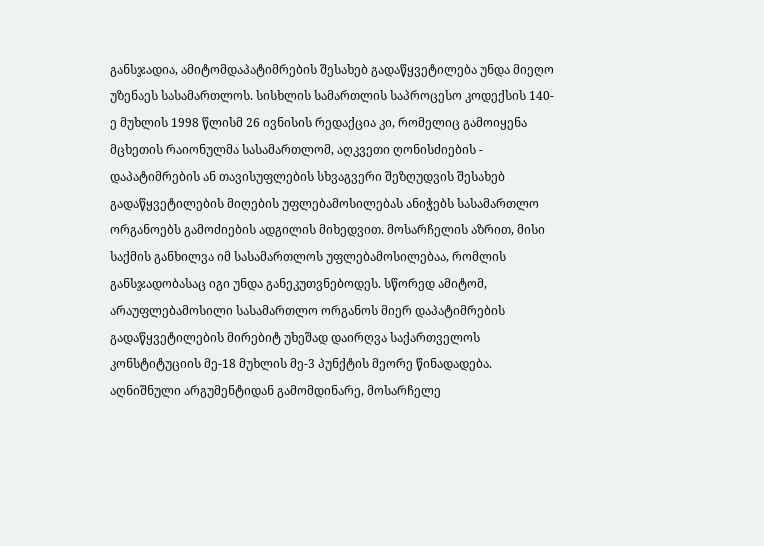განსჯადია, ამიტომდაპატიმრების შესახებ გადაწყვეტილება უნდა მიეღო უზენაეს სასამართლოს. სისხლის სამართლის საპროცესო კოდექსის 140-ე მუხლის 1998 წლისმ 26 ივნისის რედაქცია კი, რომელიც გამოიყენა მცხეთის რაიონულმა სასამართლომ, აღკვეთი ღონისძიების - დაპატიმრების ან თავისუფლების სხვაგვერი შეზღუდვის შესახებ გადაწყვეტილების მიღების უფლებამოსილებას ანიჭებს სასამართლო ორგანოებს გამოძიების ადგილის მიხედვით. მოსარჩელის აზრით, მისი საქმის განხილვა იმ სასამართლოს უფლებამოსილებაა, რომლის განსჯადობასაც იგი უნდა განეკუთვნებოდეს. სწორედ ამიტომ, არაუფლებამოსილი სასამართლო ორგანოს მიერ დაპატიმრების გადაწყვეტილების მირებიტ უხეშად დაირღვა საქართველოს კონსტიტუციის მე-18 მუხლის მე-3 პუნქტის მეორე წინადადება. აღნიშნული არგუმენტიდან გამომდინარე, მოსარჩელე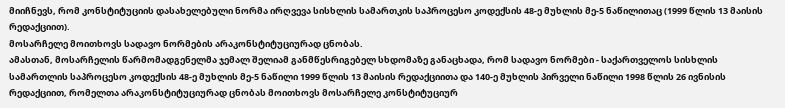მიიჩნევს, რომ კონსტიტუციის დასახელებული ნორმა ირღვევა სისხლის სამართკის საპროცესო კოდექსის 48-ე მუხლის მე-5 ნაწილითაც (1999 წლის 13 მაისის რედაქციით).
მოსარჩელე მოითხოვს სადავო ნორმების არაკონსტიტუციურად ცნობას.
ამასთან, მოსარჩელის წარმომადგენელმა ჯემალ შელიამ განმწესრიგებელ სხდომაზე განაცხადა, რომ სადავო ნორმები - საქართველოს სისხლის სამართლის საპროცესო კოდექსის 48-ე მუხლის მე-5 ნაწილი 1999 წლის 13 მაისის რედაქციითა და 140-ე მუხლის პირველი ნაწილი 1998 წლის 26 ივნისის რედაქციით, რომელთა არაკონსტიტუციურად ცნობას მოითხოვს მოსარჩელე კონსტიტუციურ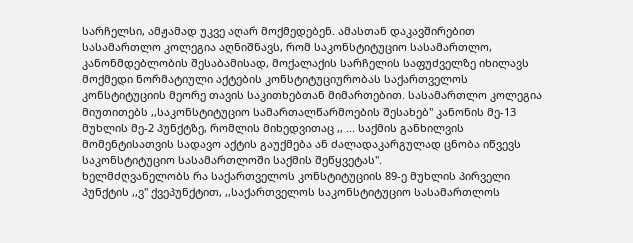სარჩელსი, ამჟამად უკვე აღარ მოქმედებენ. ამასთან დაკავშირებით სასამართლო კოლეგია აღნიშნავს, რომ საკონსტიტუციო სასამართლო, კანონმდებლობის შესაბამისად, მოქალაქის სარჩელის საფუძველზე იხილავს მოქმედი ნორმატიული აქტების კონსტიტუციურობას საქართველოს კონსტიტუციის მეორე თავის საკითხებთან მიმართებით. სასამართლო კოლეგია მიუთითებს ,,საკონსტიტუციო სამართალწარმოების შესახებ" კანონის მე-13 მუხლის მე-2 პუნქტზე, რომლის მიხედვითაც ,, ... საქმის განხილვის მომენტისათვის სადავო აქტის გაუქმება ან ძალადაკარგულად ცნობა იწვევს საკონსტიტუციო სასამართლოში საქმის შეწყვეტას".
ხელმძღვანელობს რა საქართველოს კონსტიტუციის 89-ე მუხლის პირველი პუნქტის ,,ვ" ქვეპუნქტით, ,,საქართველოს საკონსტიტუციო სასამართლოს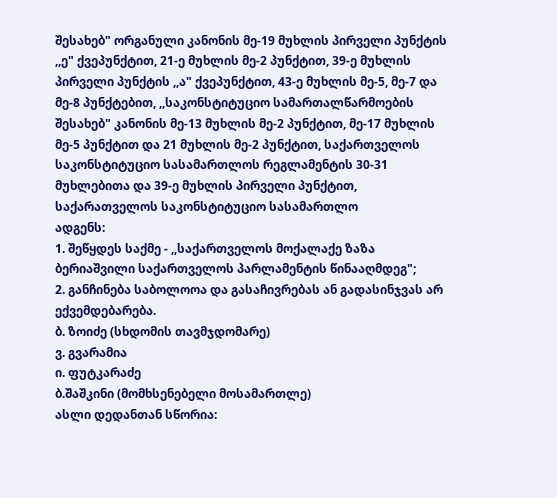შესახებ" ორგანული კანონის მე-19 მუხლის პირველი პუნქტის ,,ე" ქვეპუნქტით, 21-ე მუხლის მე-2 პუნქტით, 39-ე მუხლის პირველი პუნქტის ,,ა" ქვეპუნქტით, 43-ე მუხლის მე-5, მე-7 და მე-8 პუნქტებით, ,,საკონსტიტუციო სამართალწარმოების შესახებ" კანონის მე-13 მუხლის მე-2 პუნქტით, მე-17 მუხლის მე-5 პუნქტით და 21 მუხლის მე-2 პუნქტით, საქართველოს საკონსტიტუციო სასამართლოს რეგლამენტის 30-31 მუხლებითა და 39-ე მუხლის პირველი პუნქტით,
საქარათველოს საკონსტიტუციო სასამართლო
ადგენს:
1. შეწყდეს საქმე - ,,საქართველოს მოქალაქე ზაზა ბერიაშვილი საქართველოს პარლამენტის წინააღმდეგ";
2. განჩინება საბოლოოა და გასაჩივრებას ან გადასინჯვას არ ექვემდებარება.
ბ. ზოიძე (სხდომის თავმჯდომარე)
ვ. გვარამია
ი. ფუტკარაძე
ბ.შაშკინი (მომხსენებელი მოსამართლე)
ასლი დედანთან სწორია: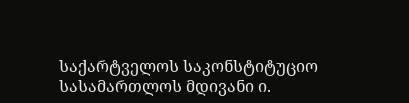საქარტველოს საკონსტიტუციო
სასამართლოს მდივანი ი.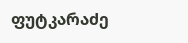ფუტკარაძე